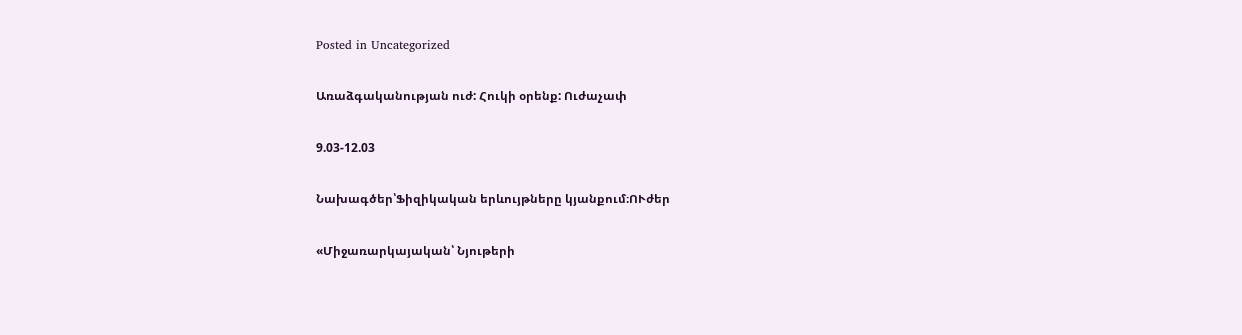Posted in Uncategorized

Առաձգականության ուժ: Հուկի օրենք: Ուժաչափ

9.03-12.03

Նախագծեր՝Ֆիզիկական երևույթները կյանքում։ՈՒժեր

«Միջառարկայական՝ Նյութերի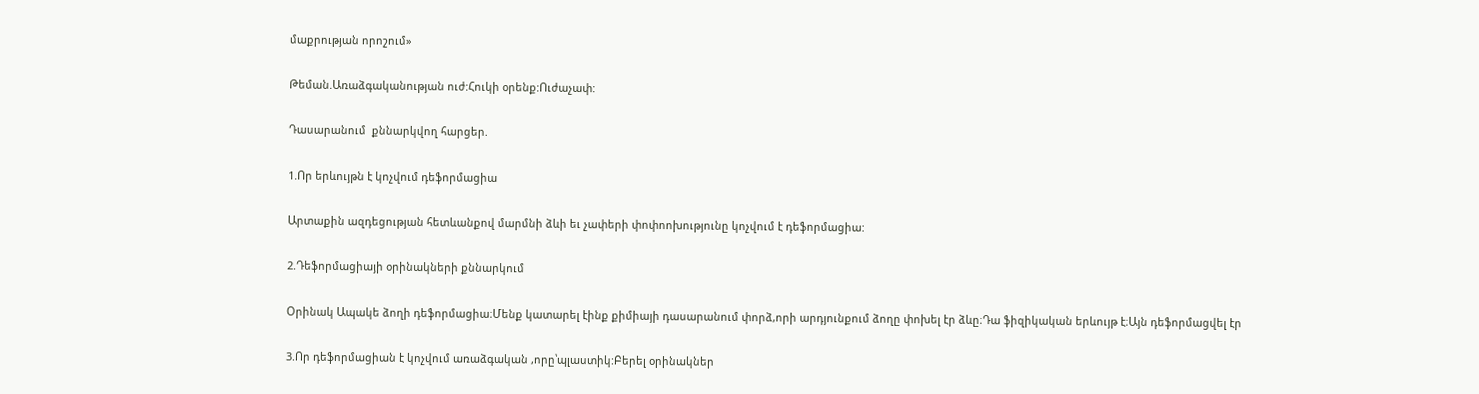մաքրության որոշում»

Թեման.Առաձգականության ուժ:Հուկի օրենք:Ուժաչափ:

Դասարանում  քննարկվող հարցեր.

1.Որ երևույթն է կոչվում դեֆորմացիա

Արտաքին ազդեցության հետևանքով մարմնի ձևի եւ չափերի փոփոոխությունը կոչվում է դեֆորմացիա:

2.Դեֆորմացիայի օրինակների քննարկում

Օրինակ Ապակե ձողի դեֆորմացիա։Մենք կատարել էինք քիմիայի դասարանում փորձ,որի արդյունքում ձողը փոխել էր ձևը։Դա ֆիզիկական երևույթ է։Այն դեֆորմացվել էր

3.Որ դեֆորմացիան է կոչվում առաձգական ,որը՝պլաստիկ:Բերել օրինակներ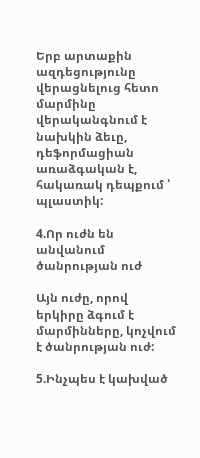Երբ արտաքին ազդեցությունը վերացնելուց հետո մարմինը վերականգնում է նախկին ձեւը, դեֆորմացիան առաձգական է, հակառակ դեպքում ՝ պլաստիկ:

4.Որ ուժն են անվանում ծանրության ուժ

Այն ուժը, որով երկիրը ձգում է մարմինները, կոչվում է ծանրության ուժ:

5.Ինչպես է կախված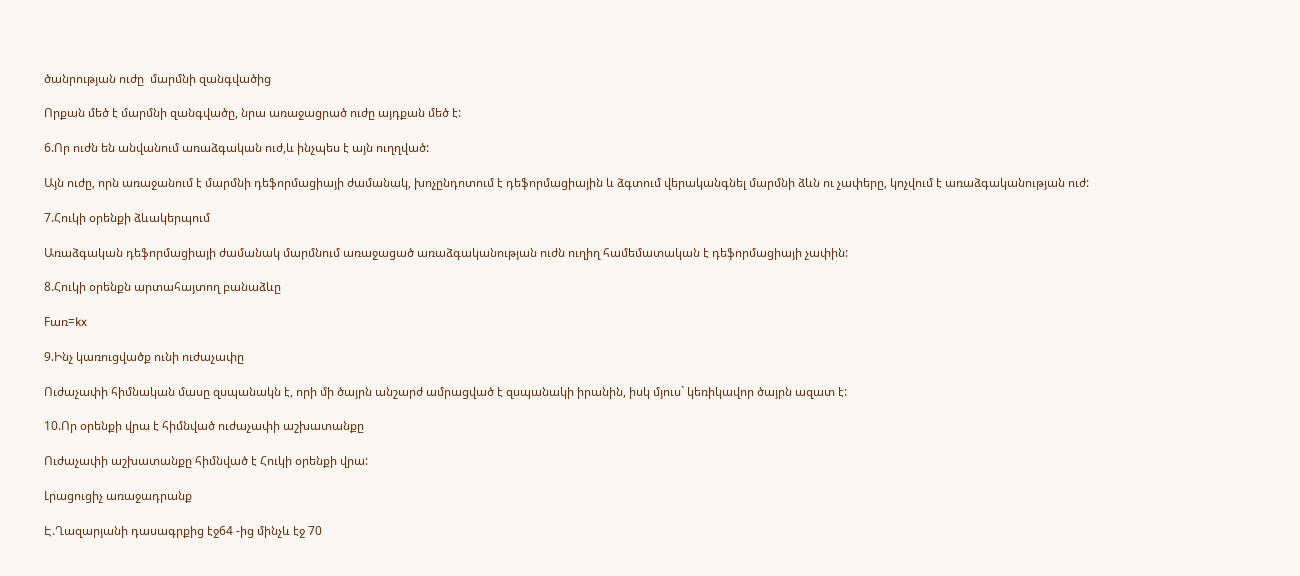ծանրության ուժը  մարմնի զանգվածից

Որքան մեծ է մարմնի զանգվածը, նրա առաջացրած ուժը այդքան մեծ է:

6.Որ ուժն են անվանում առաձգական ուժ,և ինչպես է այն ուղղված:

Այն ուժը, որն առաջանում է մարմնի դեֆորմացիայի ժամանակ, խոչընդոտում է դեֆորմացիային և ձգտում վերականգնել մարմնի ձևն ու չափերը, կոչվում է առաձգականության ուժ:

7.Հուկի օրենքի ձևակերպում

Առաձգական դեֆորմացիայի ժամանակ մարմնում առաջացած առաձգականության ուժն ուղիղ համեմատական է դեֆորմացիայի չափին:

8.Հուկի օրենքն արտահայտող բանաձևը

Fառ=kx

9.Ինչ կառուցվածք ունի ուժաչափը

Ուժաչափի հիմնական մասը զսպանակն է, որի մի ծայրն անշարժ ամրացված է զսպանակի իրանին, իսկ մյուս` կեռիկավոր ծայրն ազատ է:

10.Որ օրենքի վրա է հիմնված ուժաչափի աշխատանքը

Ուժաչափի աշխատանքը հիմնված է Հուկի օրենքի վրա:

Լրացուցիչ առաջադրանք

Է.Ղազարյանի դասագրքից էջ64 -ից մինչև էջ 70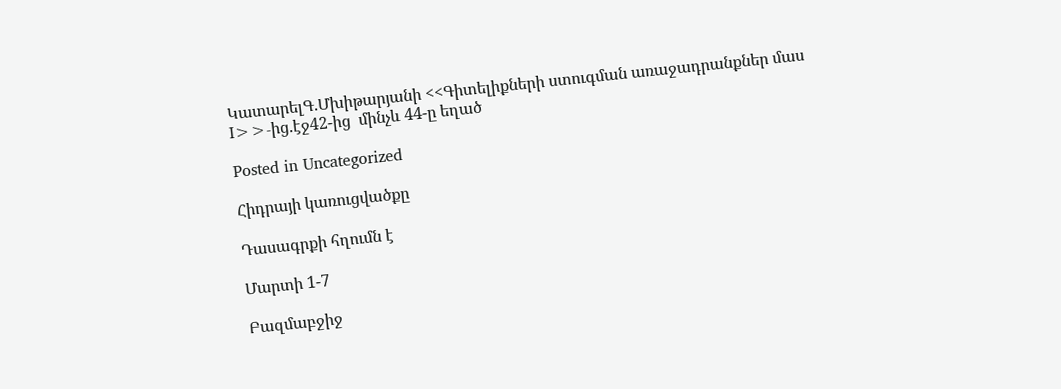ԿատարելԳ.Մխիթարյանի <<Գիտելիքների ստուգման առաջադրանքներ մաս I>>-ից.էջ42-ից  մինչև 44-ը եղած

Posted in Uncategorized

Հիդրայի կառուցվածքը

Դասագրքի հղումն է

Մարտի 1-7

Բազմաբջիջ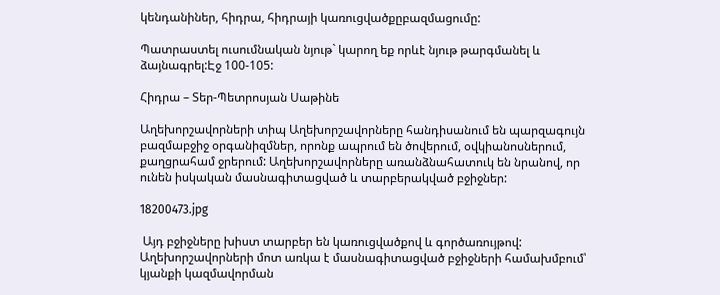կենդանիներ, հիդրա, հիդրայի կառուցվածքըբազմացումը:

Պատրաստել ուսումնական նյութ` կարող եք որևէ նյութ թարգմանել և ձայնագրել:Էջ 100-105:

Հիդրա – Տեր-Պետրոսյան Սաթինե

Աղեխորշավորների տիպ Աղեխորշավորները հանդիսանում են պարզագույն բազմաբջիջ օրգանիզմներ, որոնք ապրում են ծովերում, օվկիանոսներում, քաղցրահամ ջրերում: Աղեխորշավորները առանձնահատուկ են նրանով, որ ունեն իսկական մասնագիտացված և տարբերակված բջիջներ:

18200473.jpg

 Այդ բջիջները խիստ տարբեր են կառուցվածքով և գործառույթով: Աղեխորշավորների մոտ առկա է մասնագիտացված բջիջների համախմբում՝ կյանքի կազմավորման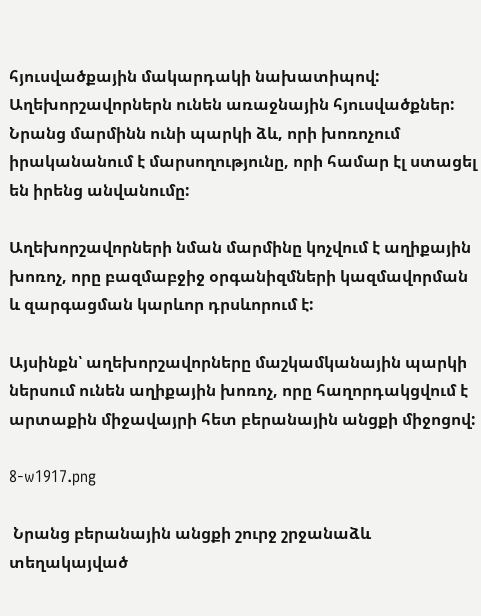հյուսվածքային մակարդակի նախատիպով: Աղեխորշավորներն ունեն առաջնային հյուսվածքներ: Նրանց մարմինն ունի պարկի ձև, որի խոռոչում իրականանում է մարսողությունը, որի համար էլ ստացել են իրենց անվանումը:

Աղեխորշավորների նման մարմինը կոչվում է աղիքային խոռոչ, որը բազմաբջիջ օրգանիզմների կազմավորման և զարգացման կարևոր դրսևորում է:

Այսինքն՝ աղեխորշավորները մաշկամկանային պարկի ներսում ունեն աղիքային խոռոչ, որը հաղորդակցվում է արտաքին միջավայրի հետ բերանային անցքի միջոցով:

8-w1917.png

 Նրանց բերանային անցքի շուրջ շրջանաձև տեղակայված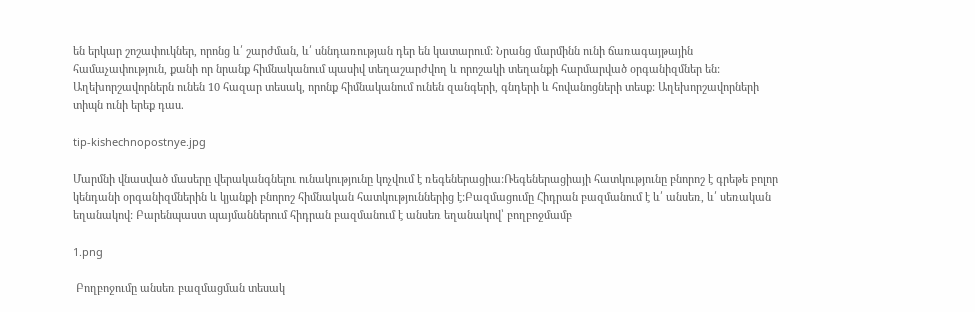են երկար շոշափուկներ, որոնց և՛ շարժման, և՛ սննդառության դեր են կատարում: Նրանց մարմինն ունի ճառագայթային համաչափություն, քանի որ նրանք հիմնականում պասիվ տեղաշարժվող և որոշակի տեղանքի հարմարված օրգանիզմներ են: Աղեխորշավորներն ունեն 10 հազար տեսակ, որոնք հիմնականում ունեն զանգերի, գնդերի և հովանոցների տեսք: Աղեխորշավորների տիպն ունի երեք դաս.

tip-kishechnopostnye.jpg

Մարմնի վնասված մասերը վերականգնելու ունակությունը կոչվում է ռեգեներացիա:Ռեգեներացիայի հատկությունը բնորոշ է գրեթե բոլոր կենդանի օրգանիզմներին և կյանքի բնորոշ հիմնական հատկություններից է:Բազմացումը Հիդրան բազմանում է և՛ անսեռ, և՛ սեռական եղանակով: Բարենպաստ պայմաններում հիդրան բազմանում է անսեռ եղանակով՝ բողբոջմամբ

1.png

 Բողբոջումը անսեռ բազմացման տեսակ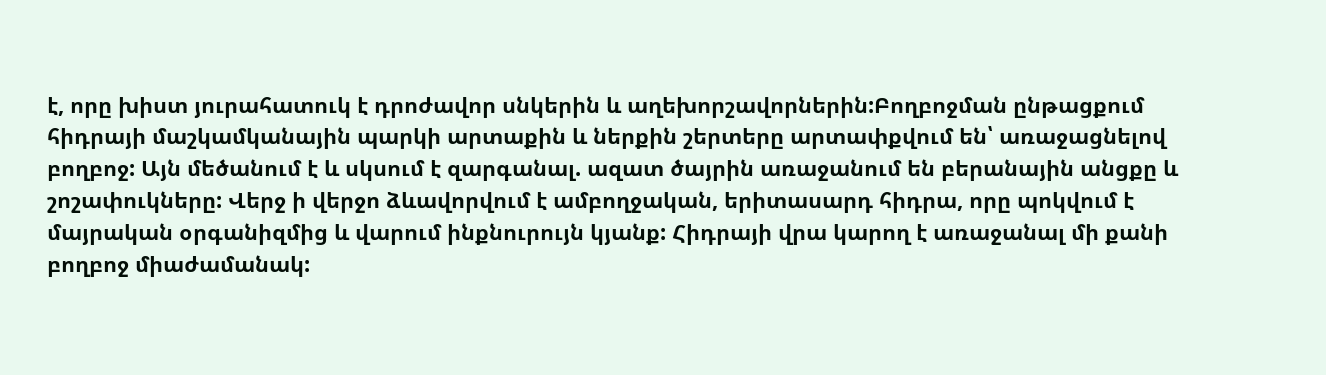է, որը խիստ յուրահատուկ է դրոժավոր սնկերին և աղեխորշավորներին:Բողբոջման ընթացքում հիդրայի մաշկամկանային պարկի արտաքին և ներքին շերտերը արտափքվում են՝ առաջացնելով բողբոջ: Այն մեծանում է և սկսում է զարգանալ. ազատ ծայրին առաջանում են բերանային անցքը և շոշափուկները: Վերջ ի վերջո ձևավորվում է ամբողջական, երիտասարդ հիդրա, որը պոկվում է մայրական օրգանիզմից և վարում ինքնուրույն կյանք: Հիդրայի վրա կարող է առաջանալ մի քանի բողբոջ միաժամանակ: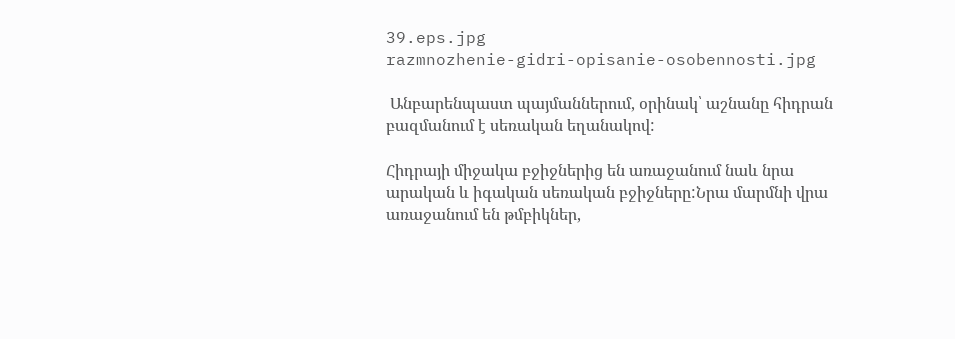39.eps.jpg
razmnozhenie-gidri-opisanie-osobennosti.jpg

 Անբարենպաստ պայմաններում, օրինակ՝ աշնանը հիդրան բազմանում է սեռական եղանակով:

Հիդրայի միջակա բջիջներից են առաջանում նաև նրա արական և իգական սեռական բջիջները:Նրա մարմնի վրա առաջանում են թմբիկներ,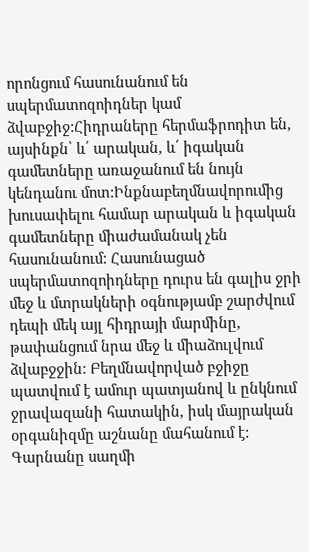որոնցում հասունանում են սպերմատոզոիդներ կամ ձվաբջիջ:Հիդրաները հերմաֆրոդիտ են, այսինքն՝ և՛ արական, և՛ իգական գամետները առաջանում են նույն կենդանու մոտ:Ինքնաբեղմնավորումից խուսափելու համար արական և իգական գամետները միաժամանակ չեն հասունանում: Հասունացած սպերմատոզոիդները դուրս են գալիս ջրի մեջ և մտրակների օգնությամբ շարժվում դեպի մեկ այլ հիդրայի մարմինը, թափանցում նրա մեջ և միաձուլվում ձվաբջջին: Բեղմնավորված բջիջը պատվում է ամուր պատյանով և ընկնում ջրավազանի հատակին, իսկ մայրական օրգանիզմը աշնանը մահանում է: Գարնանը սաղմի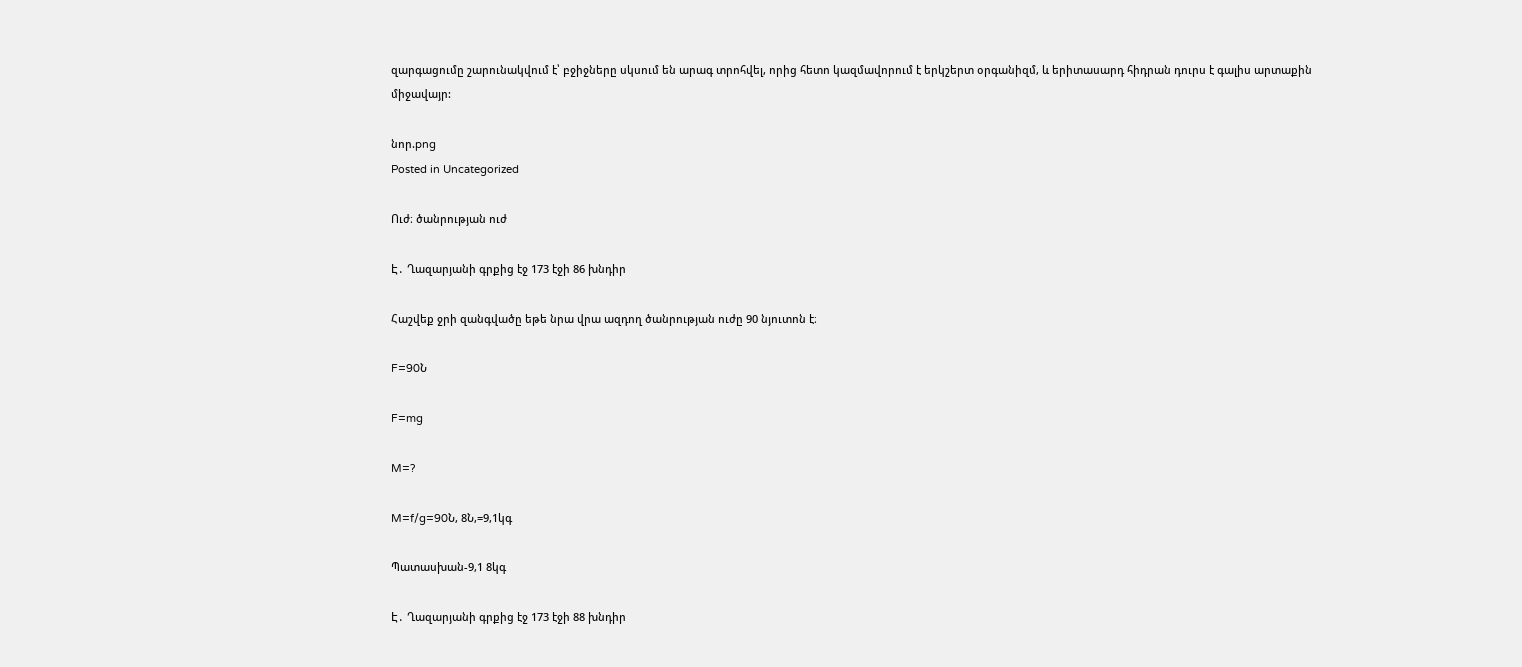զարգացումը շարունակվում է՝ բջիջները սկսում են արագ տրոհվել, որից հետո կազմավորում է երկշերտ օրգանիզմ, և երիտասարդ հիդրան դուրս է գալիս արտաքին միջավայր:

նոր.png
Posted in Uncategorized

Ուժ։ ծանրության ուժ

Է․ Ղազարյանի գրքից էջ 173 էջի 86 խնդիր

Հաշվեք ջրի զանգվածը եթե նրա վրա ազդող ծանրության ուժը 90 նյուտոն է։

F=90Ն

F=mg

M=?

M=f/g=90Ն, 8Ն,=9,1կգ

Պատասխան-9,1 8կգ

Է․ Ղազարյանի գրքից էջ 173 էջի 88 խնդիր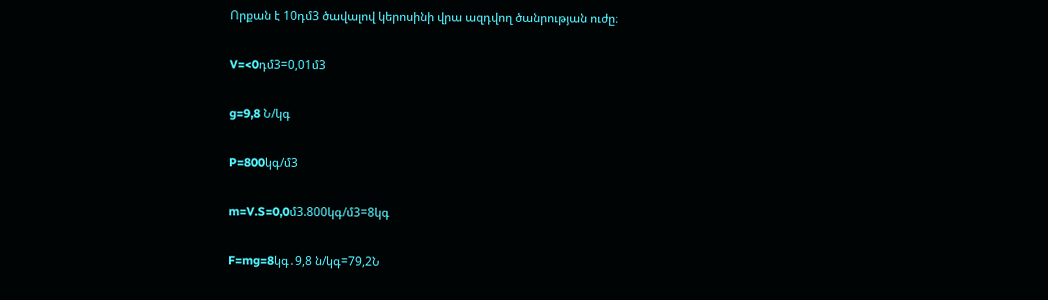Որքան է 10դմ3 ծավալով կերոսինի վրա ազդվող ծանրության ուժը։

V=<0դմ3=0,01մ3

g=9,8 Ն/կգ

P=800կգ/մ3

m=V.S=0,0մ3.800կգ/մ3=8կգ

F=mg=8կգ․9,8 ն/կգ=79,2Ն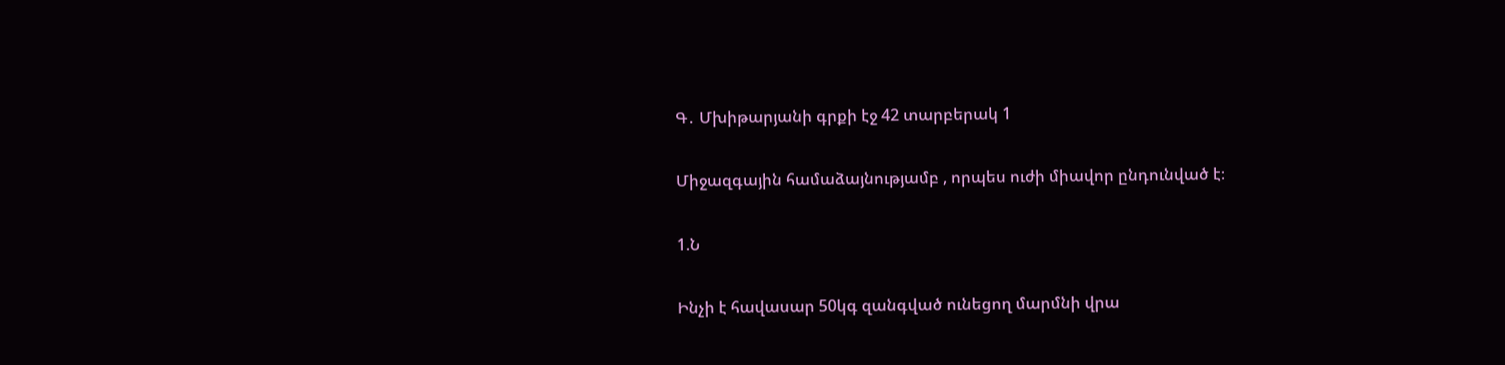Գ․ Մխիթարյանի գրքի էջ 42 տարբերակ 1

Միջազգային համաձայնությամբ , որպես ուժի միավոր ընդունված է։

1.Ն

Ինչի է հավասար 50կգ զանգված ունեցող մարմնի վրա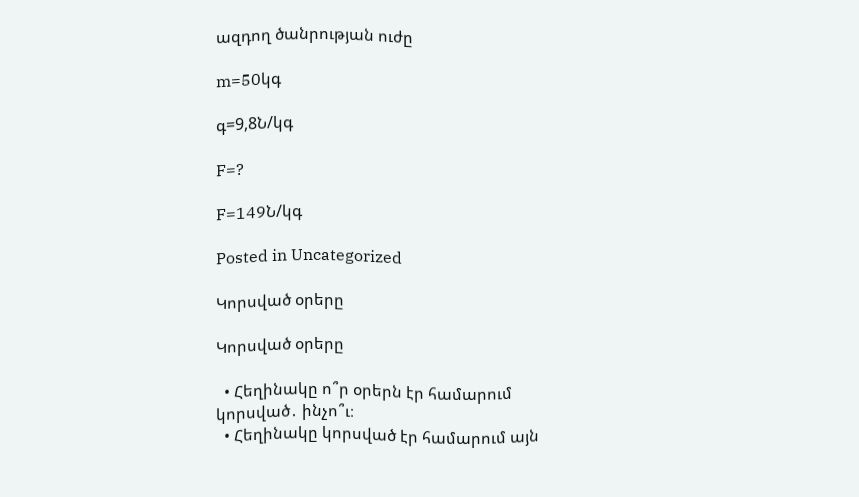ազդող ծանրության ուժը

m=50կգ

գ=9,8Ն/կգ

F=?

F=149Ն/կգ

Posted in Uncategorized

Կորսված օրերը

Կորսված օրերը

  • Հեղինակը ո՞ր օրերն էր համարում կորսված․ ինչո՞ւ։
  • Հեղինակը կորսված էր համարում այն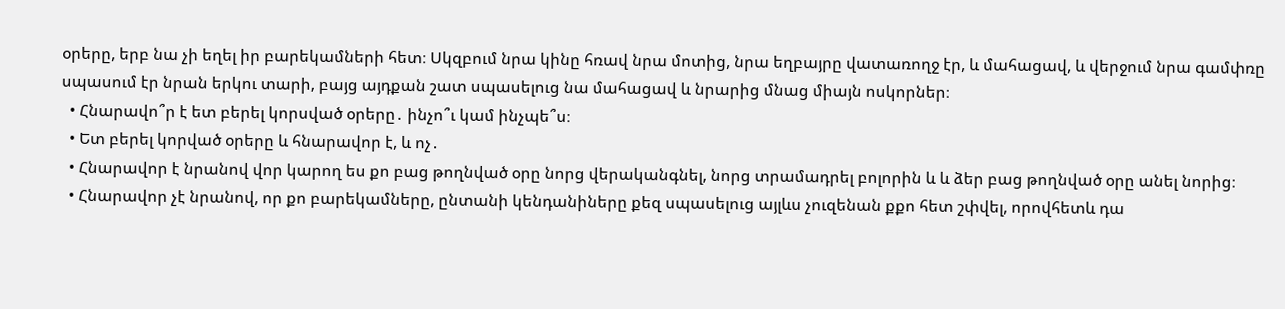օրերը, երբ նա չի եղել իր բարեկամների հետ։ Սկզբում նրա կինը հռավ նրա մոտից, նրա եղբայրը վատառողջ էր, և մահացավ, և վերջում նրա գամփռը սպասում էր նրան երկու տարի, բայց այդքան շատ սպասելուց նա մահացավ և նրարից մնաց միայն ոսկորներ։
  • Հնարավո՞ր է ետ բերել կորսված օրերը․ ինչո՞ւ կամ ինչպե՞ս։
  • Ետ բերել կորված օրերը և հնարավոր է, և ոչ․
  • Հնարավոր է նրանով վոր կարող ես քո բաց թողնված օրը նորց վերականգնել, նորց տրամադրել բոլորին և և ձեր բաց թողնված օրը անել նորից։
  • Հնարավոր չէ նրանով, որ քո բարեկամները, ընտանի կենդանիները քեզ սպասելուց այլևս չուզենան քքո հետ շփվել, որովհետև դա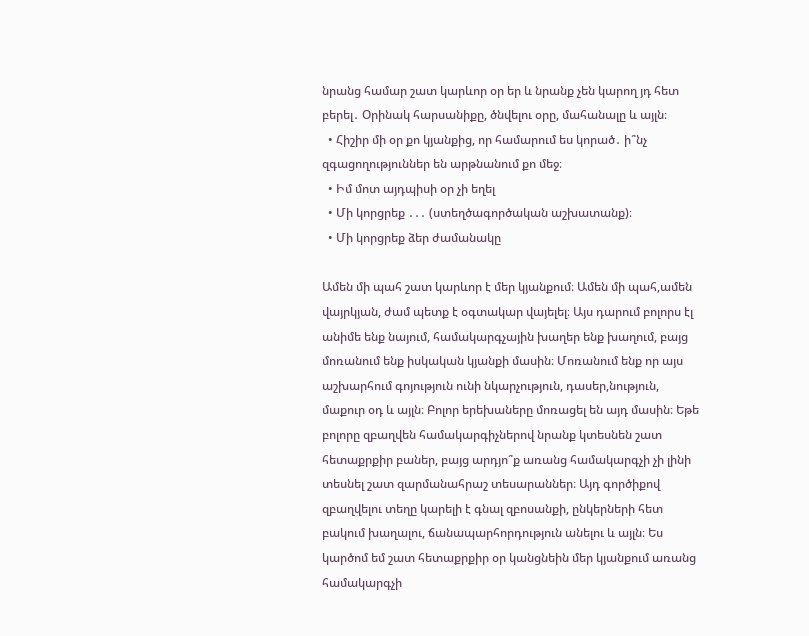նրանց համար շատ կարևոր օր եր և նրանք չեն կարող յդ հետ բերել․ Օրինակ հարսանիքը, ծնվելու օրը, մահանալը և այլն։
  • Հիշիր մի օր քո կյանքից, որ համարում ես կորած․ ի՞նչ զգացողություններ են արթնանում քո մեջ։
  • Իմ մոտ այդպիսի օր չի եղել
  • Մի կորցրեք ․․․ (ստեղծագործական աշխատանք)։
  • Մի կորցրեք ձեր ժամանակը

Ամեն մի պահ շատ կարևոր է մեր կյանքում։ Ամեն մի պահ,ամեն վայրկյան, ժամ պետք է օգտակար վայելել։ Այս դարում բոլորս էլ անիմե ենք նայում, համակարգչային խաղեր ենք խաղում, բայց մոռանում ենք իսկական կյանքի մասին։ Մոռանում ենք որ այս աշխարհում գոյություն ունի նկարչություն, դասեր,նություն, մաքուր օդ և այլն։ Բոլոր երեխաները մոռացել են այդ մասին։ Եթե բոլորը զբաղվեն համակարգիչներով նրանք կտեսնեն շատ հետաքրքիր բաներ, բայց արդյո՞ք առանց համակարգչի չի լինի տեսնել շատ զարմանահրաշ տեսարաններ։ Այդ գործիքով զբաղվելու տեղը կարելի է գնալ զբոսանքի, ընկերների հետ բակում խաղալու, ճանապարհորդություն անելու և այլն։ Ես կարծոմ եմ շատ հետաքրքիր օր կանցնեին մեր կյանքում առանց համակարգչի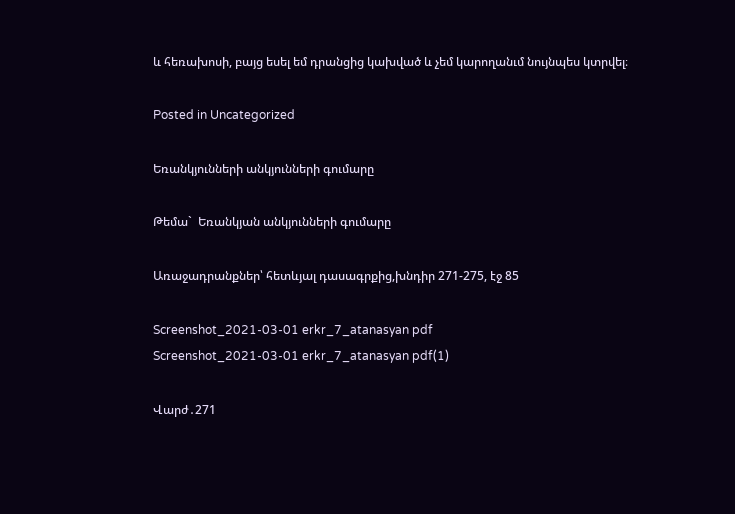և հեռախոսի, բայց եսել եմ դրանցից կախված և չեմ կարողանւմ նույնպես կտրվել։

Posted in Uncategorized

Եռանկյունների անկյունների գումարը

Թեմա`  Եռանկյան անկյունների գումարը

Առաջադրանքներ՝ հետևյալ դասագրքից,խնդիր 271-275, էջ 85

Screenshot_2021-03-01 erkr_7_atanasyan pdf
Screenshot_2021-03-01 erkr_7_atanasyan pdf(1)

Վարժ․271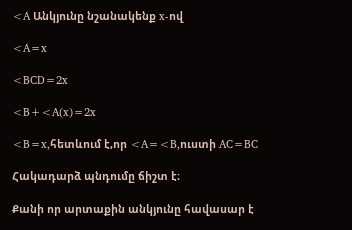<A Անկյունը նշանակենք x-ով

<A=x

<BCD=2x

<B+<A(x)=2x

<B=x,հետևում է,որ <A=<B,ուստի AC=BC

Հակադարձ պնդումը ճիշտ է։

Քանի որ արտաքին անկյունը հավասար է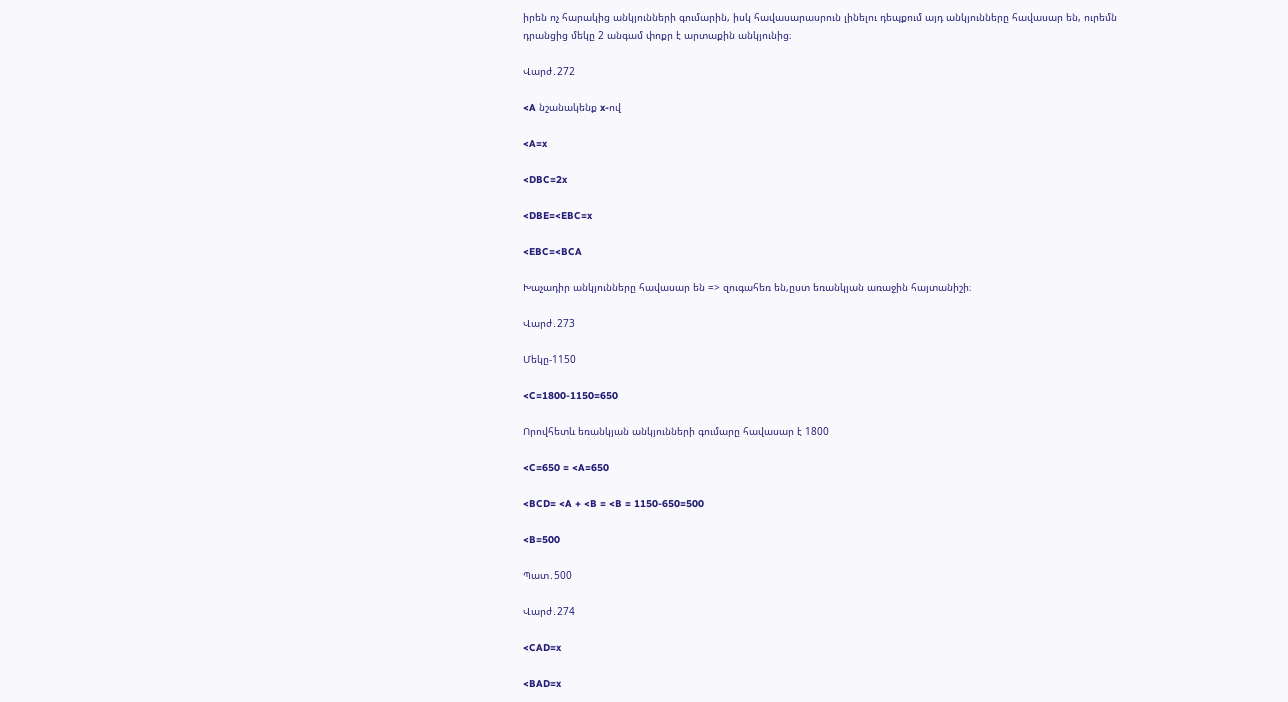իրեն ոչ հարակից անկյունների գումարին, իսկ հավասարասրուն լինելու դեպքում այդ անկյունները հավասար են, ուրեմն դրանցից մեկը 2 անգամ փոքր է արտաքին անկյունից։

Վարժ․272

<A նշանակենք x-ով

<A=x

<DBC=2x

<DBE=<EBC=x

<EBC=<BCA

Խաչադիր անկյունները հավասար են => զուգահեռ են,ըստ եռանկյան առաջին հայտանիշի։

Վարժ․273

Մեկը-1150

<C=1800-1150=650

Որովհետև եռանկյան անկյունների գումարը հավասար է 1800

<C=650 = <A=650

<BCD= <A + <B = <B = 1150-650=500

<B=500

Պատ․500

Վարժ․274

<CAD=x

<BAD=x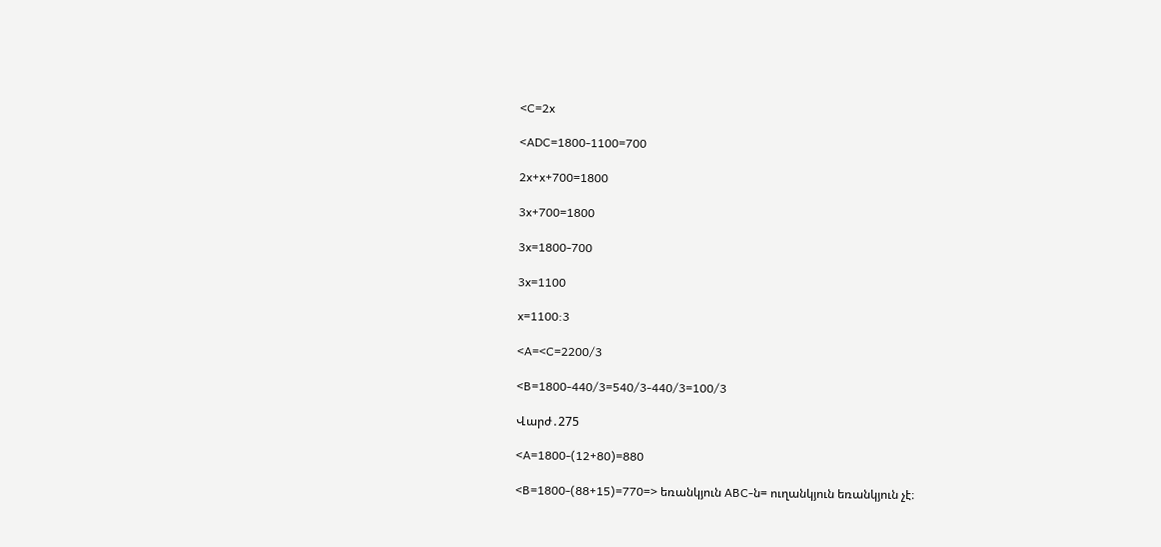<C=2x

<ADC=1800-1100=700

2x+x+700=1800

3x+700=1800

3x=1800-700

3x=1100

x=1100:3

<A=<C=2200/3

<B=1800-440/3=540/3-440/3=100/3

Վարժ․275

<A=1800-(12+80)=880

<B=1800-(88+15)=770=> եռանկյուն ABC-ն= ուղանկյուն եռանկյուն չէ։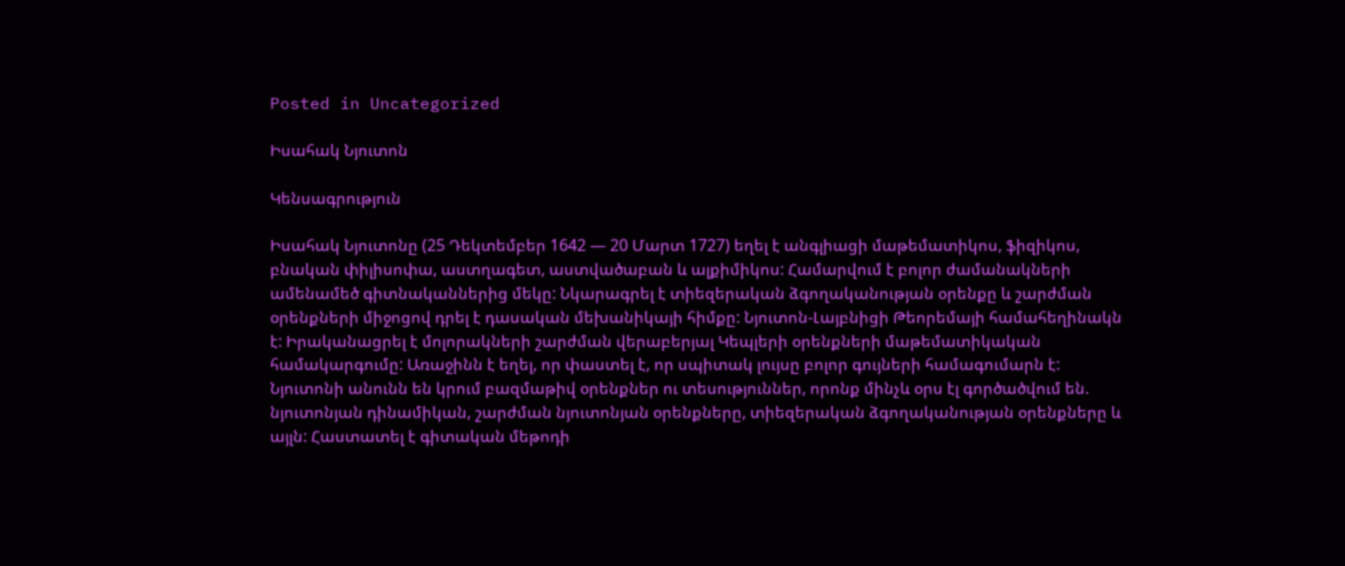Posted in Uncategorized

Իսահակ Նյուտոն

Կենսագրություն

Իսահակ Նյուտոնը (25 Դեկտեմբեր 1642 — 20 Մարտ 1727) եղել է անգլիացի մաթեմատիկոս, ֆիզիկոս, բնական փիլիսոփա, աստղագետ, աստվածաբան և ալքիմիկոս: Համարվում է բոլոր ժամանակների ամենամեծ գիտնականներից մեկը: Նկարագրել է տիեզերական ձգողականության օրենքը և շարժման օրենքների միջոցով դրել է դասական մեխանիկայի հիմքը: Նյուտոն-Լայբնիցի Թեորեմայի համահեղինակն է: Իրականացրել է մոլորակների շարժման վերաբերյալ Կեպլերի օրենքների մաթեմատիկական համակարգումը: Առաջինն է եղել, որ փաստել է, որ սպիտակ լույսը բոլոր գույների համագումարն է: Նյուտոնի անունն են կրում բազմաթիվ օրենքներ ու տեսություններ, որոնք մինչև օրս էլ գործածվում են. նյուտոնյան դինամիկան, շարժման նյուտոնյան օրենքները, տիեզերական ձգողականության օրենքները և այլն: Հաստատել է գիտական մեթոդի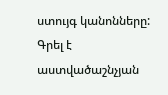ստույգ կանոնները: Գրել է աստվածաշնչյան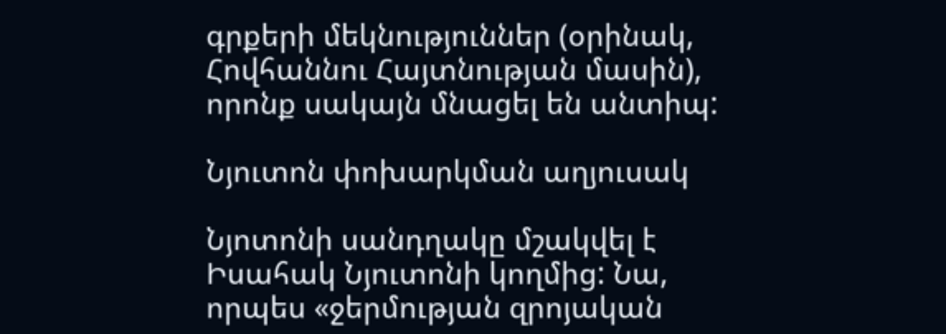գրքերի մեկնություններ (օրինակ, Հովհաննու Հայտնության մասին), որոնք սակայն մնացել են անտիպ:

Նյուտոն փոխարկման աղյուսակ

Նյոտոնի սանդղակը մշակվել է Իսահակ Նյուտոնի կողմից: Նա, որպես «ջերմության զրոյական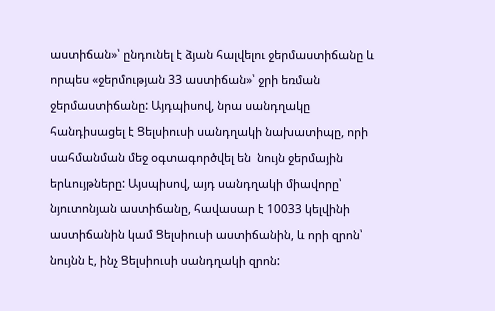աստիճան»՝ ընդունել է ձյան հալվելու ջերմաստիճանը և որպես «ջերմության 33 աստիճան»՝ ջրի եռման ջերմաստիճանը: Այդպիսով, նրա սանդղակը հանդիսացել է Ցելսիուսի սանդղակի նախատիպը, որի սահմանման մեջ օգտագործվել են  նույն ջերմային երևույթները: Այսպիսով, այդ սանդղակի միավորը՝ նյուտոնյան աստիճանը, հավասար է 10033 կելվինի աստիճանին կամ Ցելսիուսի աստիճանին, և որի զրոն՝ նույնն է, ինչ Ցելսիուսի սանդղակի զրոն: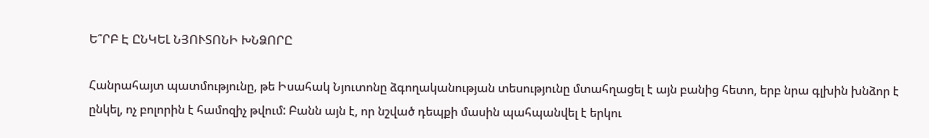Ե՞ՐԲ Է ԸՆԿԵԼ ՆՅՈՒՏՈՆԻ ԽՆՁՈՐԸ

Հանրահայտ պատմությունը, թե Իսահակ Նյուտոնը ձգողականության տեսությունը մտահղացել է այն բանից հետո, երբ նրա գլխին խնձոր է ընկել, ոչ բոլորին է համոզիչ թվում: Բանն այն է, որ նշված դեպքի մասին պահպանվել է երկու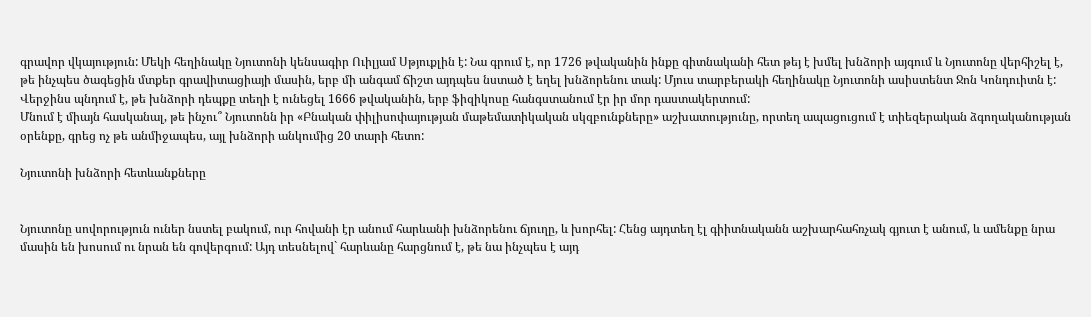գրավոր վկայություն: Մեկի հեղինակը Նյուտոնի կենսագիր Ուիլյամ Սթյուքլին է: Նա գրում է, որ 1726 թվականին ինքը գիտնականի հետ թեյ է խմել խնձորի այգում և Նյուտոնը վերհիշել է, թե ինչպես ծագեցին մտքեր գրավիտացիայի մասին, երբ մի անգամ ճիշտ այդպես նստած է եղել խնձորենու տակ: Մյուս տարբերակի հեղինակը Նյուտոնի ասիստենտ Ջոն Կոնդուիտն է: Վերջինս պնդում է, թե խնձորի դեպքը տեղի է ունեցել 1666 թվականին, երբ ֆիզիկոսը հանգստանում էր իր մոր դաստակերտում:
Մնում է միայն հասկանալ, թե ինչու՞ Նյուտոնն իր «Բնական փիլիսոփայության մաթեմատիկական սկզբունքները» աշխատությունը, որտեղ ապացուցում է տիեզերական ձգողականության օրենքը, գրեց ոչ թե անմիջապես, այլ խնձորի անկումից 20 տարի հետո:

Նյուտոնի խնձորի հետևանքները


Նյուտոնը սովորություն ուներ նստել բակում, ուր հովանի էր անում հարևանի խնձորենու ճյուղը, և խորհել: Հենց այդտեղ էլ գիիտնականն աշխարհահռչակ գյուտ է անում, և ամենքը նրա մասին են խոսում ու նրան են գովերգում: Այդ տեսնելով` հարևանը հարցնում է, թե նա ինչպես է այդ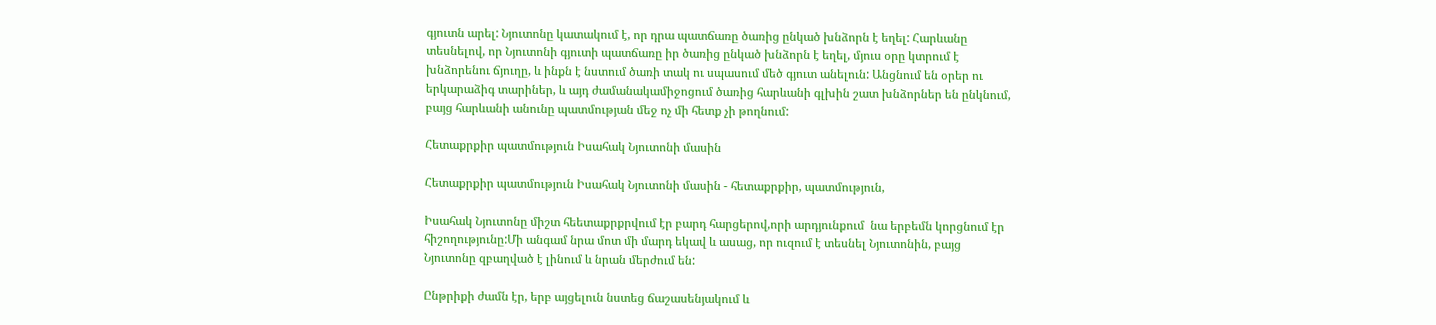գյուտն արել: Նյուտոնը կատակում է, որ դրա պատճառը ծառից ընկած խնձորն է եղել: Հարևանը տեսնելով, որ Նյուտոնի գյուտի պատճառը իր ծառից ընկած խնձորն է եղել, մյուս օրը կտրում է խնձորենու ճյուղը, և ինքն է նստում ծառի տակ ու սպասում մեծ գյուտ անելուն: Անցնում են օրեր ու երկարաձիգ տարիներ, և այդ ժամանակամիջոցում ծառից հարևանի գլխին շատ խնձորներ են ընկնում, բայց հարևանի անունը պատմության մեջ ոչ մի հետք չի թողնում:

Հետաքրքիր պատմություն Իսահակ Նյուտոնի մասին

Հետաքրքիր պատմություն Իսահակ Նյուտոնի մասին - հետաքրքիր, պատմություն,

Իսահակ Նյուտոնը միշտ հեետաքրքրվում էր բարդ հարցերով,որի արդյունքում  նա երբեմն կորցնում էր հիշողությունը:Մի անգամ նրա մոտ մի մարդ եկավ և ասաց, որ ուզում է տեսնել Նյուտոնին, բայց Նյուտոնը զբաղված է լինում և նրան մերժում են:

Ընթրիքի ժամն էր, երբ այցելուն նստեց ճաշասենյակում և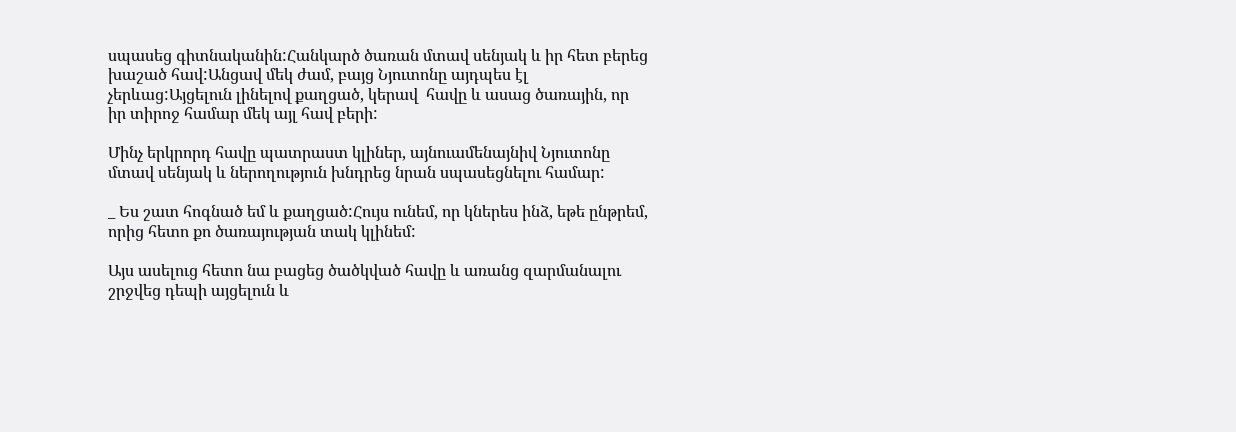սպասեց գիտնականին:Հանկարծ ծառան մտավ սենյակ և իր հետ բերեց խաշած հավ:Անցավ մեկ ժամ, բայց Նյուտոնը այդպես էլ չերևաց:Այցելուն լինելով քաղցած, կերավ  հավը և ասաց ծառային, որ իր տիրոջ համար մեկ այլ հավ բերի:

Մինչ երկրորդ հավը պատրաստ կլիներ, այնուամենայնիվ Նյուտոնը մտավ սենյակ և ներողություն խնդրեց նրան սպասեցնելու համար:

_ Ես շատ հոգնած եմ և քաղցած:Հույս ունեմ, որ կներես ինձ, եթե ընթրեմ, որից հետո քո ծառայության տակ կլինեմ:

Այս ասելուց հետո նա բացեց ծածկված հավը և առանց զարմանալու շրջվեց դեպի այցելուն և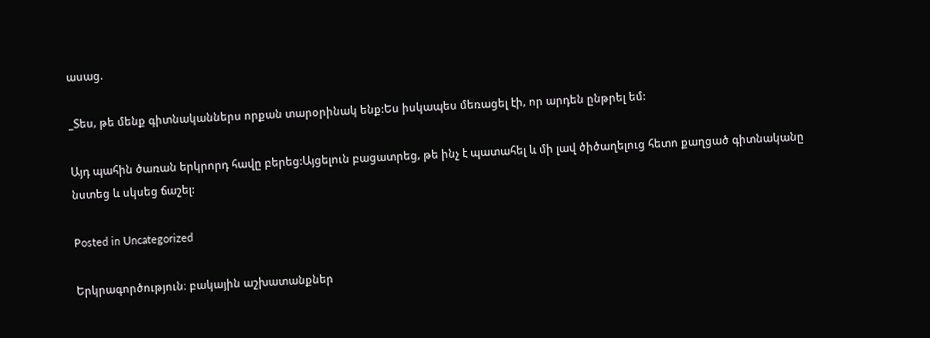ասաց.

_Տես, թե մենք գիտնականներս որքան տարօրինակ ենք:Ես իսկապես մեռացել էի, որ արդեն ընթրել եմ:

Այդ պահին ծառան երկրորդ հավը բերեց:Այցելուն բացատրեց, թե ինչ է պատահել և մի լավ ծիծաղելուց հետո քաղցած գիտնականը նստեց և սկսեց ճաշել:

Posted in Uncategorized

Երկրագործություն։ բակային աշխատանքներ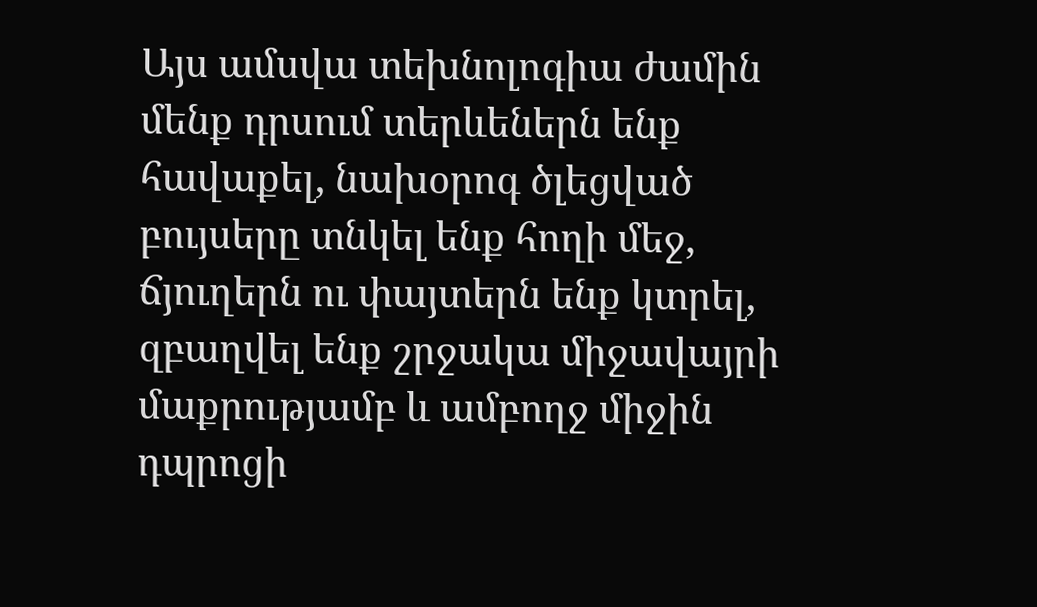Այս ամսվա տեխնոլոգիա ժամին մենք դրսում տերևեներն ենք հավաքել, նախօրոգ ծլեցված բույսերը տնկել ենք հողի մեջ, ճյուղերն ու փայտերն ենք կտրել, զբաղվել ենք շրջակա միջավայրի մաքրությամբ և ամբողջ միջին դպրոցի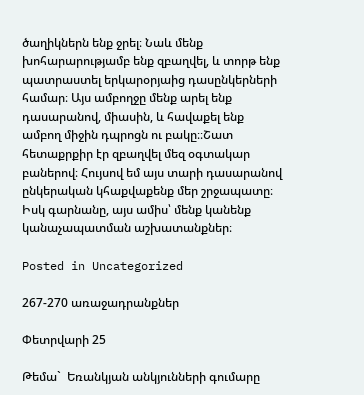ծաղիկներն ենք ջրել։ Նաև մենք խոհարարությամբ ենք զբաղվել, և տորթ ենք պատրաստել երկարօրյաից դասընկերների համար։ Այս ամբողջը մենք արել ենք դասարանով, միասին, և հավաքել ենք ամբող միջին դպրոցն ու բակը։։Շատ հետաքրքիր էր զբաղվել մեզ օգտակար բաներով։ Հույսով եմ այս տարի դասարանով ընկերական կհաքվաքենք մեր շրջապատը։ Իսկ գարնանը, այս ամիս՝ մենք կանենք կանաչապատման աշխատանքներ։

Posted in Uncategorized

267-270 առաջադրանքներ

Փետրվարի 25

Թեմա`  Եռանկյան անկյունների գումարը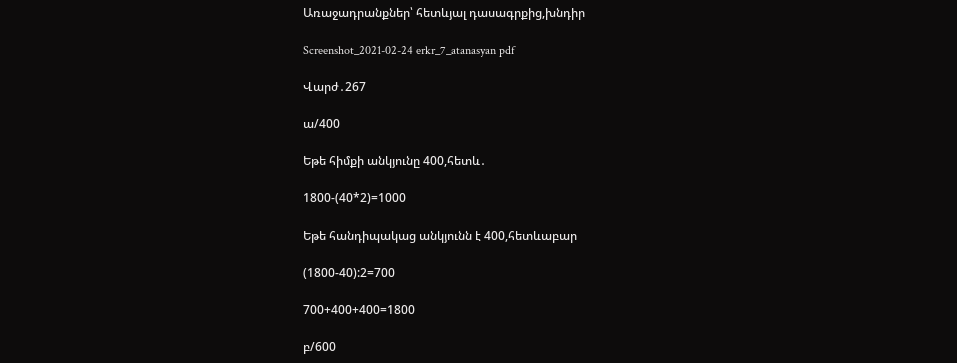Առաջադրանքներ՝ հետևյալ դասագրքից,խնդիր

Screenshot_2021-02-24 erkr_7_atanasyan pdf

Վարժ․267

ա/400

Եթե հիմքի անկյունը 400,հետև․

1800-(40*2)=1000

Եթե հանդիպակաց անկյունն է 400,հետևաբար

(1800-40):2=700

700+400+400=1800

բ/600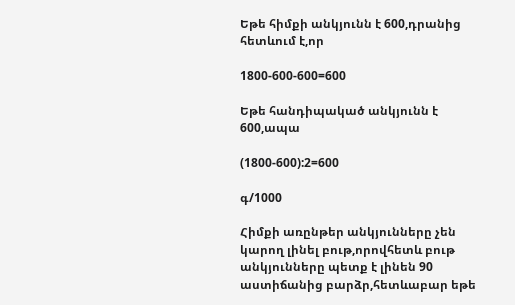Եթե հիմքի անկյունն է 600,դրանից հետևում է,որ

1800-600-600=600

Եթե հանդիպակած անկյունն է 600,ապա

(1800-600):2=600

գ/1000

Հիմքի առընթեր անկյունները չեն կարող լինել բութ,որովհետև բութ անկյունները պետք է լինեն 90 աստիճանից բարձր,հետևաբար եթե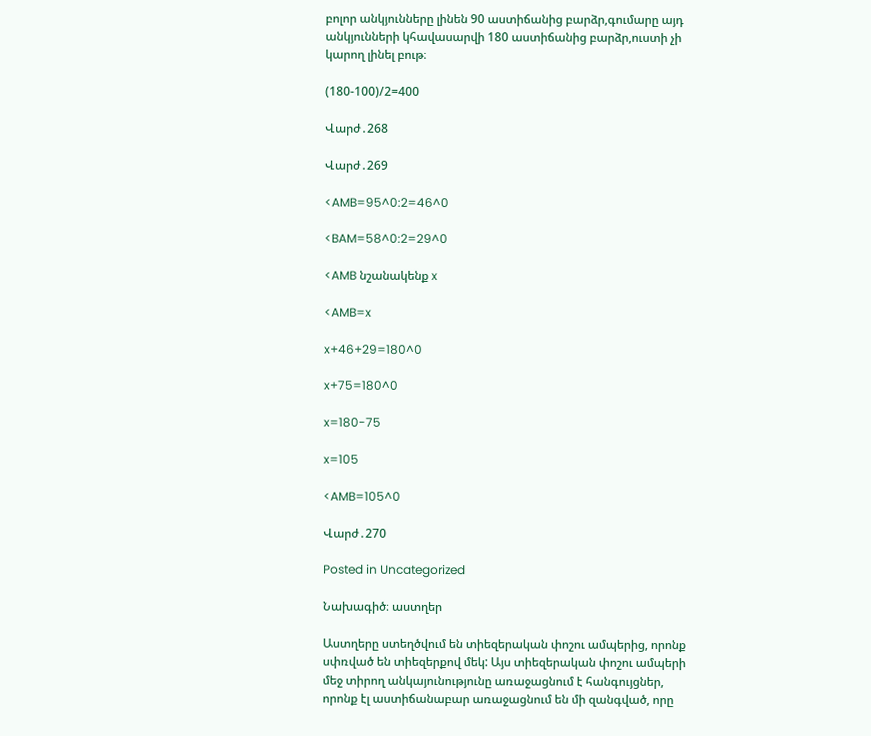բոլոր անկյունները լինեն 90 աստիճանից բարձր,գումարը այդ անկյունների կհավասարվի 180 աստիճանից բարձր,ուստի չի կարող լինել բութ։

(180-100)/2=400

Վարժ․268

Վարժ․269

<AMB=95^0:2=46^0

<BAM=58^0:2=29^0

<AMB նշանակենք x

<AMB=x

x+46+29=180^0

x+75=180^0

x=180-75

x=105

<AMB=105^0

Վարժ․270

Posted in Uncategorized

Նախագիծ։ աստղեր

Աստղերը ստեղծվում են տիեզերական փոշու ամպերից, որոնք սփռված են տիեզերքով մեկ: Այս տիեզերական փոշու ամպերի մեջ տիրող անկայունությունը առաջացնում է հանգույցներ, որոնք էլ աստիճանաբար առաջացնում են մի զանգված, որը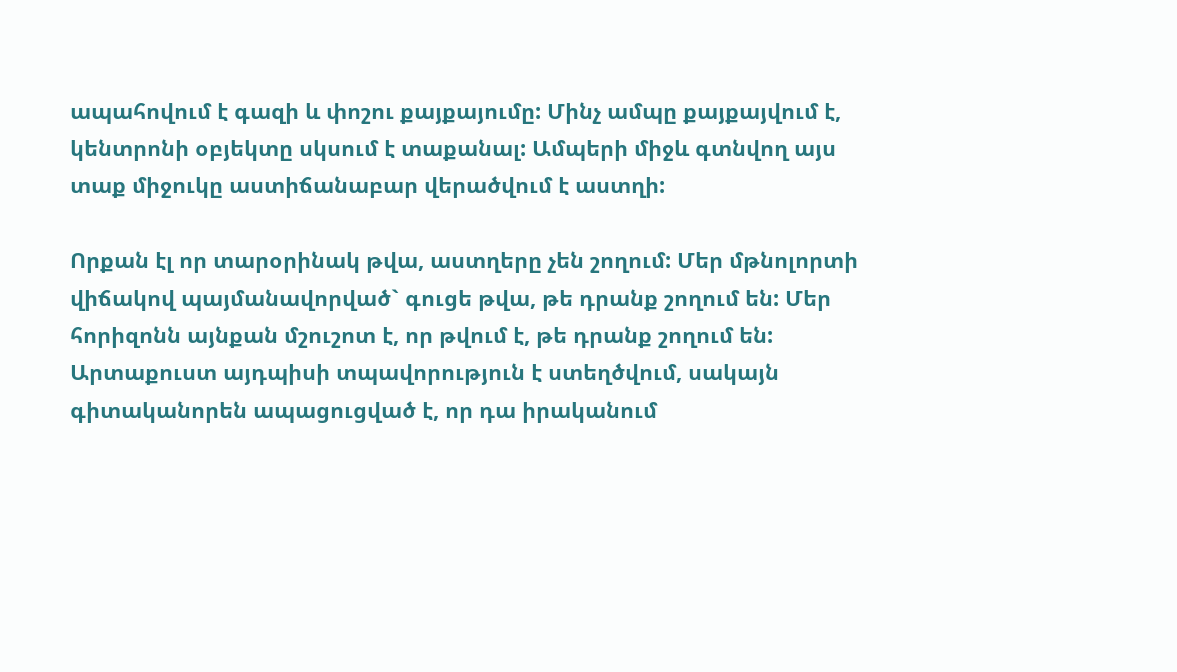ապահովում է գազի և փոշու քայքայումը: Մինչ ամպը քայքայվում է, կենտրոնի օբյեկտը սկսում է տաքանալ: Ամպերի միջև գտնվող այս տաք միջուկը աստիճանաբար վերածվում է աստղի:

Որքան էլ որ տարօրինակ թվա, աստղերը չեն շողում: Մեր մթնոլորտի վիճակով պայմանավորված` գուցե թվա, թե դրանք շողում են: Մեր հորիզոնն այնքան մշուշոտ է, որ թվում է, թե դրանք շողում են: Արտաքուստ այդպիսի տպավորություն է ստեղծվում, սակայն գիտականորեն ապացուցված է, որ դա իրականում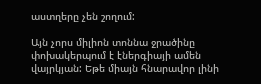աստղերը չեն շողում:

Այն չորս միլիոն տոննա ջրածինը փոխակերպում է էներգիայի ամեն վայրկյան: Եթե միայն հնարավոր լինի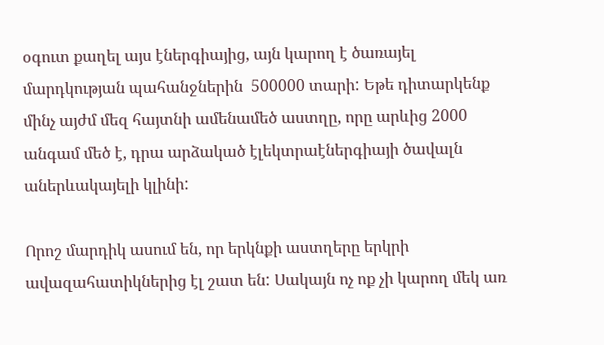օգուտ քաղել այս էներգիայից, այն կարող է ծառայել մարդկության պահանջներին  500000 տարի: Եթե դիտարկենք մինչ այժմ մեզ հայտնի ամենամեծ աստղը, որը արևից 2000 անգամ մեծ է, դրա արձակած էլեկտրաէներգիայի ծավալն աներևակայելի կլինի:

Որոշ մարդիկ ասում են, որ երկնքի աստղերը երկրի ավազահատիկներից էլ շատ են: Սակայն ոչ ոք չի կարող մեկ առ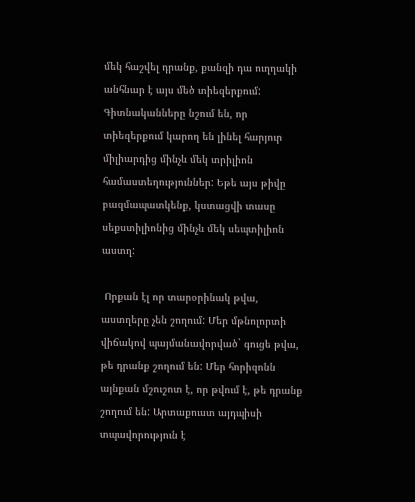մեկ հաշվել դրանք, քանզի դա ուղղակի անհնար է այս մեծ տիեզերքում: Գիտնականները նշում են, որ տիեզերքում կարող են լինել հարյուր միլիարդից մինչև մեկ տրիլիոն համաստեղություններ: Եթե այս թիվը բազմապատկենք, կստացվի տասը սեքստիլիոնից մինչև մեկ սեպտիլիոն աստղ:

 Որքան էլ որ տարօրինակ թվա, աստղերը չեն շողում: Մեր մթնոլորտի վիճակով պայմանավորված` գուցե թվա, թե դրանք շողում են: Մեր հորիզոնն այնքան մշուշոտ է, որ թվում է, թե դրանք շողում են: Արտաքուստ այդպիսի տպավորություն է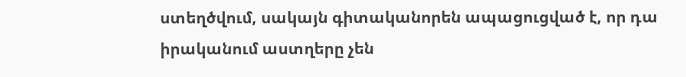ստեղծվում, սակայն գիտականորեն ապացուցված է, որ դա իրականում աստղերը չեն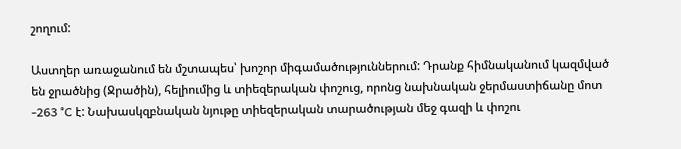շողում:

Աստղեր առաջանում են մշտապես՝ խոշոր միգամածություններում: Դրանք հիմնականում կազմված են ջրածնից (Ջրածին), հելիումից և տիեզերական փոշուց, որոնց նախնական ջերմաստիճանը մոտ -263 °C է: Նախասկզբնական նյութը տիեզերական տարածության մեջ գազի և փոշու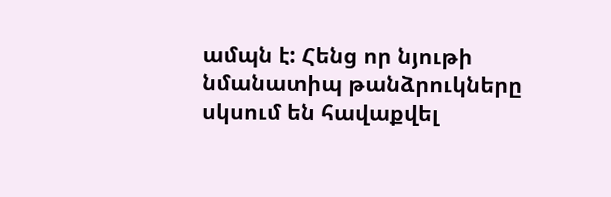ամպն է: Հենց որ նյութի նմանատիպ թանձրուկները սկսում են հավաքվել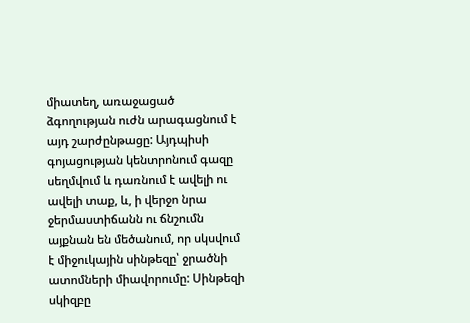միատեղ, առաջացած ձգողության ուժն արագացնում է այդ շարժընթացը: Այդպիսի գոյացության կենտրոնում գազը սեղմվում և դառնում է ավելի ու ավելի տաք, և, ի վերջո նրա ջերմաստիճանն ու ճնշումն այքնան են մեծանում, որ սկսվում է միջուկային սինթեզը՝ ջրածնի ատոմների միավորումը: Սինթեզի սկիզբը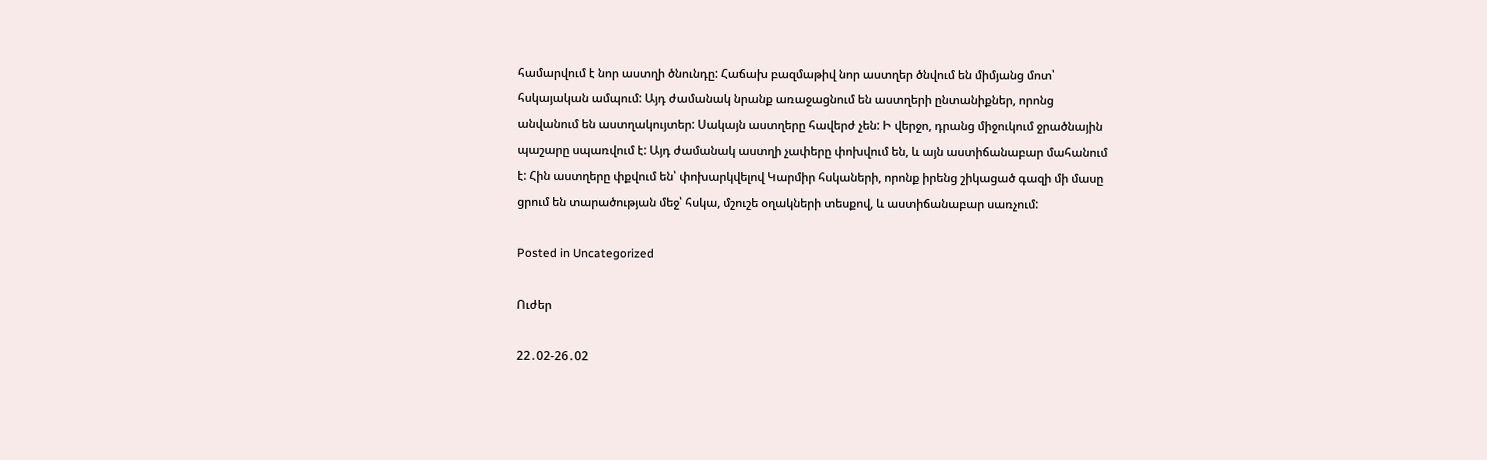համարվում է նոր աստղի ծնունդը: Հաճախ բազմաթիվ նոր աստղեր ծնվում են միմյանց մոտ՝ հսկայական ամպում: Այդ ժամանակ նրանք առաջացնում են աստղերի ընտանիքներ, որոնց անվանում են աստղակույտեր: Սակայն աստղերը հավերժ չեն: Ի վերջո, դրանց միջուկում ջրածնային պաշարը սպառվում է: Այդ ժամանակ աստղի չափերը փոխվում են, և այն աստիճանաբար մահանում է: Հին աստղերը փքվում են՝ փոխարկվելով Կարմիր հսկաների, որոնք իրենց շիկացած գազի մի մասը ցրում են տարածության մեջ՝ հսկա, մշուշե օղակների տեսքով, և աստիճանաբար սառչում:

Posted in Uncategorized

Ուժեր

22․02-26․02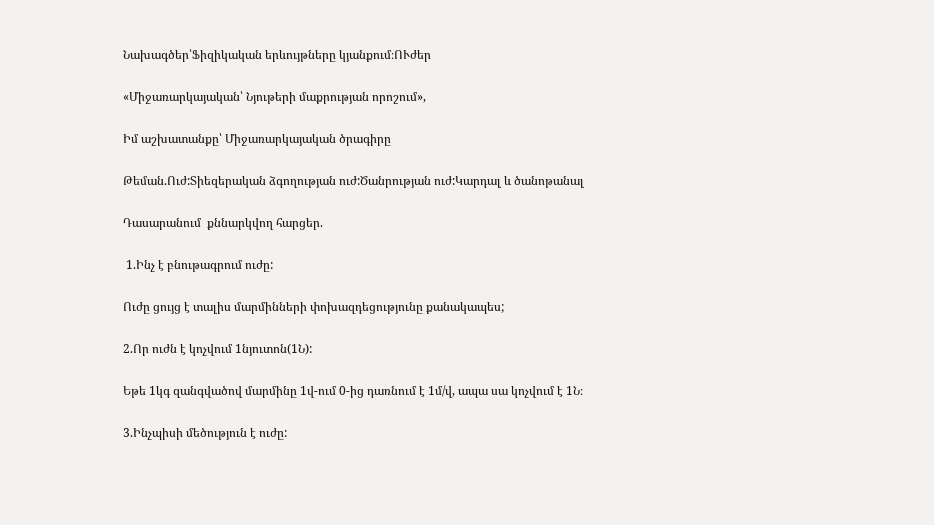Նախագծեր՝Ֆիզիկական երևույթները կյանքում։ՈՒժեր

«Միջառարկայական՝ Նյութերի մաքրության որոշում»,

Իմ աշխատանքը՝ Միջառարկայական ծրագիրը

Թեման.Ուժ:Տիեզերական ձգողության ուժ:Ծանրության ուժ:Կարդալ և ծանոթանալ

Դասարանում  քննարկվող հարցեր.

 1.Ինչ է բնութագրում ուժը:

Ուժը ցույց է տալիս մարմինների փոխազդեցությունը քանակապես;

2.Որ ուժն է կոչվում 1նյուտոն(1Ն):

Եթե 1կգ զանգվածով մարմինը 1վ-ում 0-ից դառնում է 1մ/վ, ապա սա կոչվում է 1Ն։

3.Ինչպիսի մեծություն է ուժը: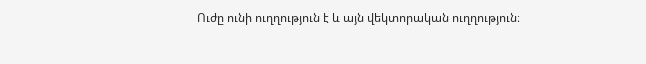Ուժը ունի ուղղություն է և այն վեկտորական ուղղություն։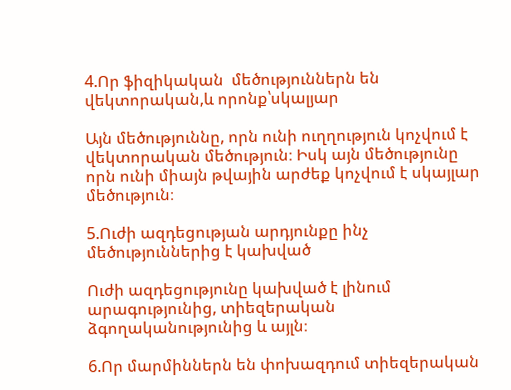4.Որ ֆիզիկական  մեծություններն են վեկտորական,և որոնք՝սկալյար

Այն մեծություննը, որն ունի ուղղություն կոչվում է վեկտորական մեծություն։ Իսկ այն մեծությունը որն ունի միայն թվային արժեք կոչվում է սկայլար մեծություն։

5.Ուժի ազդեցության արդյունքը ինչ մեծություններից է կախված

Ուժի ազդեցությունը կախված է լինում արագությունից, տիեզերական ձգողականությունից և այլն։

6.Որ մարմիններն են փոխազդում տիեզերական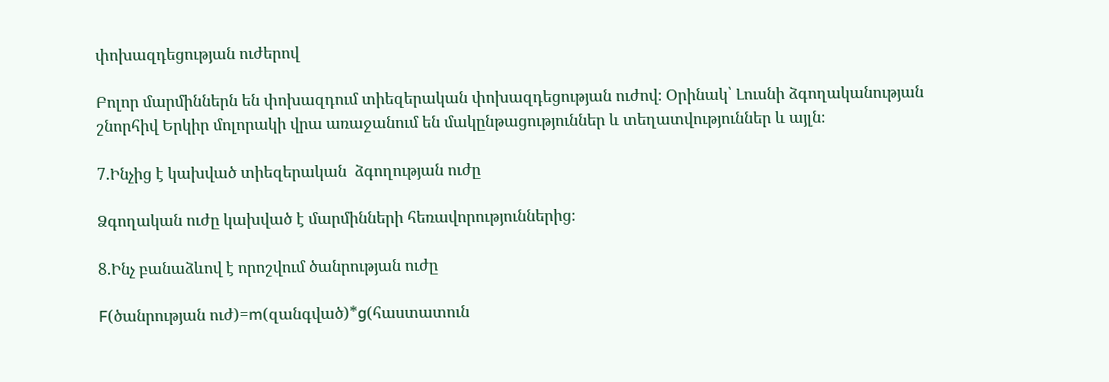փոխազդեցության ուժերով

Բոլոր մարմիններն են փոխազդում տիեզերական փոխազդեցության ուժով։ Օրինակ՝ Լուսնի ձգողականության շնորհիվ Երկիր մոլորակի վրա առաջանում են մակընթացություններ և տեղատվություններ և այլն։

7.Ինչից է կախված տիեզերական  ձգողության ուժը

Ձգողական ուժը կախված է մարմինների հեռավորություններից։

8.Ինչ բանաձևով է որոշվում ծանրության ուժը

F(ծանրության ուժ)=m(զանգված)*g(հաստատուն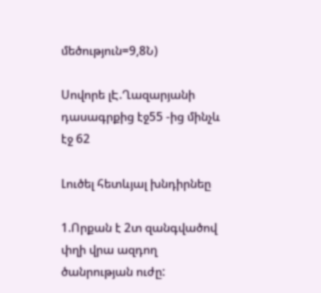մեծություն=9,8Ն)

Սովորե լԷ.Ղազարյանի դասագրքից էջ55 -ից մինչև էջ 62

Լուծել հետևյալ խնդիրնեը

1.Որքան է 2տ զանգվածով փղի վրա ազդող ծանրության ուժը: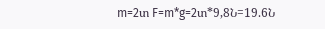m=2տ F=m*g=2տ*9,8Ն=19.6Ն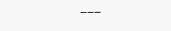———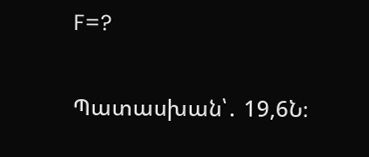F=?

Պատասխան՝․ 19,6Ն։